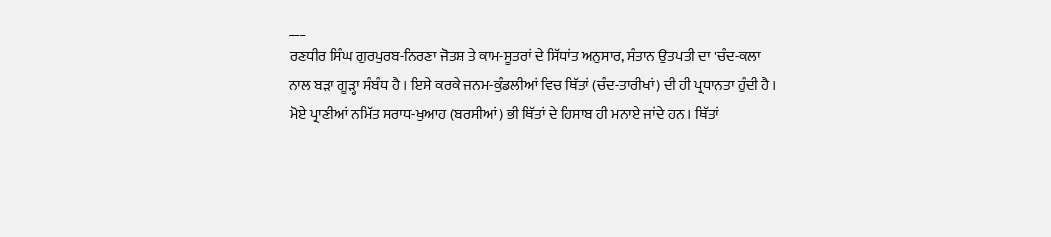___
ਰਣਧੀਰ ਸਿੰਘ ਗੁਰਪੁਰਬ-ਨਿਰਣਾ ਜੋਤਸ਼ ਤੇ ਕਾਮ-ਸੂਤਰਾਂ ਦੇ ਸਿੱਧਾਂਤ ਅਨੁਸਾਰ, ਸੰਤਾਨ ਉਤਪਤੀ ਦਾ 'ਚੰਦ-ਕਲਾ ਨਾਲ ਬੜਾ ਗੂੜ੍ਹਾ ਸੰਬੰਧ ਹੈ । ਇਸੇ ਕਰਕੇ ਜਨਮ-ਕੁੰਡਲੀਆਂ ਵਿਚ ਥਿੱਤਾਂ (ਚੰਦ-ਤਾਰੀਖਾਂ) ਦੀ ਹੀ ਪ੍ਰਧਾਨਤਾ ਹੁੰਦੀ ਹੈ । ਮੋਏ ਪ੍ਰਾਣੀਆਂ ਨਮਿੱਤ ਸਰਾਧ-ਖੁਆਹ (ਬਰਸੀਆਂ) ਭੀ ਥਿੱਤਾਂ ਦੇ ਹਿਸਾਬ ਹੀ ਮਨਾਏ ਜਾਂਦੇ ਹਨ । ਥਿੱਤਾਂ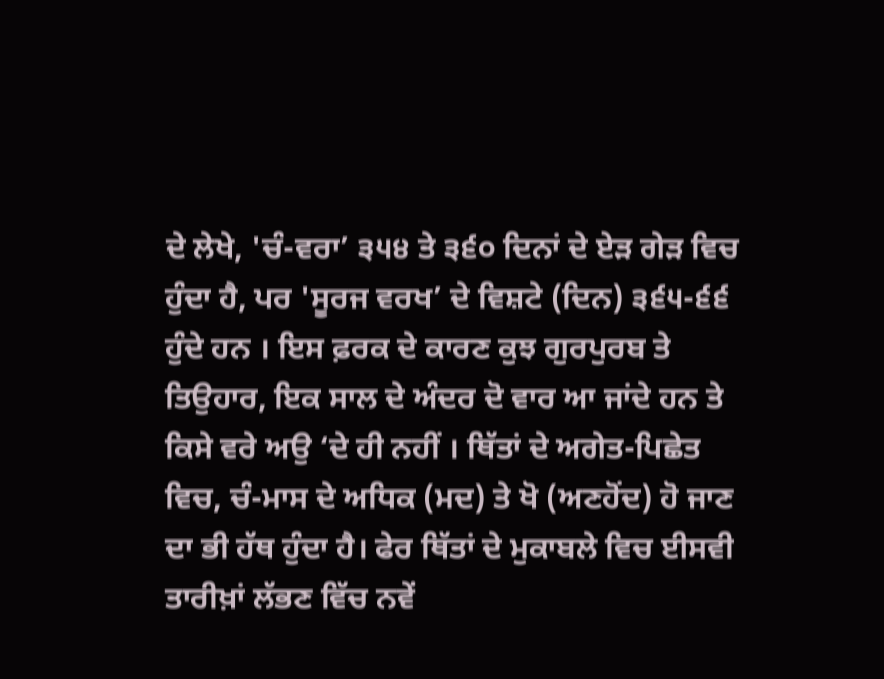ਦੇ ਲੇਖੇ, 'ਚੰ-ਵਰਾ’ ੩੫੪ ਤੇ ੩੬੦ ਦਿਨਾਂ ਦੇ ਏੜ ਗੇੜ ਵਿਚ ਹੁੰਦਾ ਹੈ, ਪਰ 'ਸੂਰਜ ਵਰਖ’ ਦੇ ਵਿਸ਼ਟੇ (ਦਿਨ) ੩੬੫-੬੬ ਹੁੰਦੇ ਹਨ । ਇਸ ਫ਼ਰਕ ਦੇ ਕਾਰਣ ਕੁਝ ਗੁਰਪੁਰਬ ਤੇ ਤਿਉਹਾਰ, ਇਕ ਸਾਲ ਦੇ ਅੰਦਰ ਦੋ ਵਾਰ ਆ ਜਾਂਦੇ ਹਨ ਤੇ ਕਿਸੇ ਵਰੇ ਅਉ ‘ਦੇ ਹੀ ਨਹੀਂ । ਥਿੱਤਾਂ ਦੇ ਅਗੇਤ-ਪਿਛੇਤ ਵਿਚ, ਚੰ-ਮਾਸ ਦੇ ਅਧਿਕ (ਮਦ) ਤੇ ਖੋ (ਅਣਹੋਂਦ) ਹੋ ਜਾਣ ਦਾ ਭੀ ਹੱਥ ਹੁੰਦਾ ਹੈ। ਫੇਰ ਥਿੱਤਾਂ ਦੇ ਮੁਕਾਬਲੇ ਵਿਚ ਈਸਵੀ ਤਾਰੀਖ਼ਾਂ ਲੱਭਣ ਵਿੱਚ ਨਵੇਂ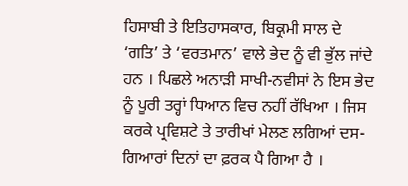ਹਿਸਾਬੀ ਤੇ ਇਤਿਹਾਸਕਾਰ, ਬਿਕ੍ਰਮੀ ਸਾਲ ਦੇ ‘ਗਤਿ’ ਤੇ ‘ਵਰਤਮਾਨ’ ਵਾਲੇ ਭੇਦ ਨੂੰ ਵੀ ਭੁੱਲ ਜਾਂਦੇ ਹਨ । ਪਿਛਲੇ ਅਨਾੜੀ ਸਾਖੀ-ਨਵੀਸਾਂ ਨੇ ਇਸ ਭੇਦ ਨੂੰ ਪੂਰੀ ਤਰ੍ਹਾਂ ਧਿਆਨ ਵਿਚ ਨਹੀਂ ਰੱਖਿਆ । ਜਿਸ ਕਰਕੇ ਪ੍ਰਵਿਸ਼ਟੇ ਤੇ ਤਾਰੀਖਾਂ ਮੇਲਣ ਲਗਿਆਂ ਦਸ-ਗਿਆਰਾਂ ਦਿਨਾਂ ਦਾ ਫ਼ਰਕ ਪੈ ਗਿਆ ਹੈ ।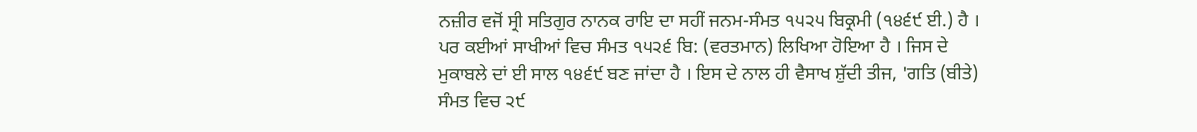ਨਜ਼ੀਰ ਵਜੋਂ ਸ੍ਰੀ ਸਤਿਗੁਰ ਨਾਨਕ ਰਾਇ ਦਾ ਸਹੀਂ ਜਨਮ-ਸੰਮਤ ੧੫੨੫ ਬਿਕ੍ਰਮੀ (੧੪੬੯ ਈ.) ਹੈ । ਪਰ ਕਈਆਂ ਸਾਖੀਆਂ ਵਿਚ ਸੰਮਤ ੧੫੨੬ ਬਿ: (ਵਰਤਮਾਨ) ਲਿਖਿਆ ਹੋਇਆ ਹੈ । ਜਿਸ ਦੇ ਮੁਕਾਬਲੇ ਦਾਂ ਈ ਸਾਲ ੧੪੬੯ ਬਣ ਜਾਂਦਾ ਹੈ । ਇਸ ਦੇ ਨਾਲ ਹੀ ਵੈਸਾਖ ਸ਼ੁੱਦੀ ਤੀਜ, 'ਗਤਿ (ਬੀਤੇ) ਸੰਮਤ ਵਿਚ ੨੯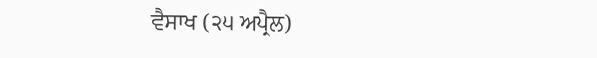ਵੈਸਾਖ (੨੫ ਅਪ੍ਰੈਲ)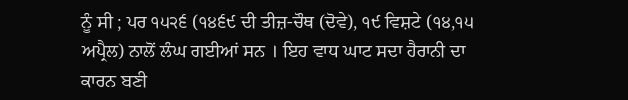ਨੂੰ ਸੀ ; ਪਰ ੧੫੨੬ (੧੪੬੯ ਦੀ ਤੀਜ਼-ਚੌਥ (ਦੋਵੇ), ੧੯ ਵਿਸ਼ਟੇ (੧੪,੧੫ ਅਪ੍ਰੈਲ) ਨਾਲੋਂ ਲੰਘ ਗਈਆਂ ਸਨ । ਇਹ ਵਾਧ ਘਾਟ ਸਦਾ ਹੈਰਾਨੀ ਦਾ ਕਾਰਨ ਬਣੀ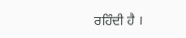ਰਹਿੰਦੀ ਹੈ ।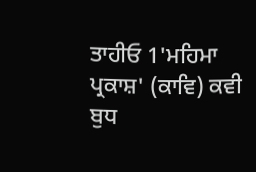ਤਾਹੀਓ 1'ਮਹਿਮਾ ਪ੍ਰਕਾਸ਼' (ਕਾਵਿ) ਕਵੀ ਬੁਧ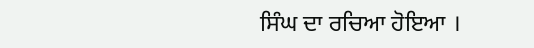ਸਿੰਘ ਦਾ ਰਚਿਆ ਹੋਇਆ ।